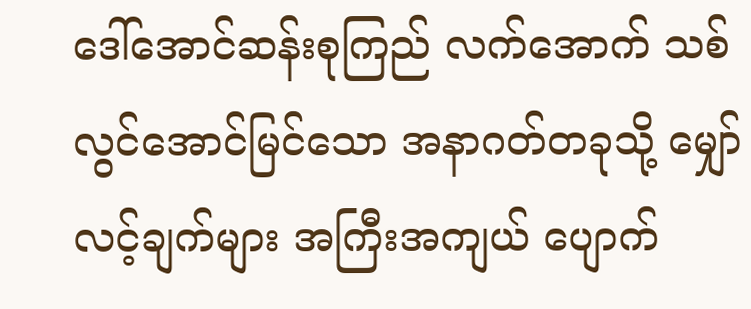ဒေါ်အောင်ဆန်းစုကြည် လက်အောက် သစ်လွင်အောင်မြင်သော အနာဂတ်တခုသို့ မျှော်လင့်ချက်များ အကြီးအကျယ် ပျောက်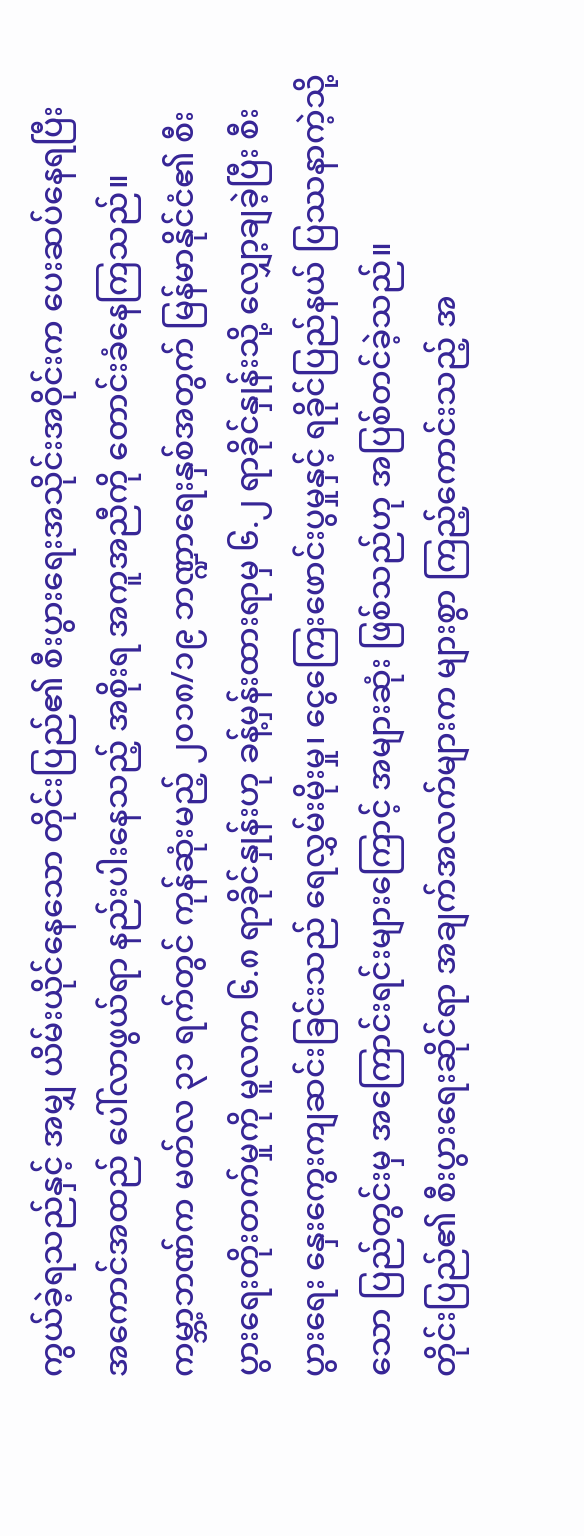ကွယ်ခဲ့ရသည်နှင့် အမျှ ယိမ်းယိုင်နေသော တိုင်းပြည်၏ စီးပွားရေးအသိုင်းအဝိုင်းက ပေးဆပ်နေရပြီး အကောင်အထည် ပေါ်လာဖွယ်ရာ နည်းပါးနေသည့် အစိုးရ အကူအညီကို တောင်းခံနေကြသည်။
ကမ္ဘာ့ဘဏ်က မတ်လ ၃၁ ရက်တွင် ကုန်ဆုံးမည့် ၂၀၁၈/၁၉ ဘဏ္ဍာရေးနှစ်အတွက် မြန်မာနိုင်ငံ၏ စီးပွားရေးတိုးတက်မှုကို မူလက ၆.၈ ရာခိုင်နှုန်းဟု ခန့်မှန်းထားရာမှ ၆.၂ ရာခိုင်နှုန်းသို့ လျှော့ချခဲ့ပြီး စီးပွားရေး နှေးကွေးကျဆင်းခြင်းသည် ရေလွှမ်းမိုးမှု၊ ငွေကြေးဖောင်းပွမှုနှင့် ရခိုင်ပြည်နယ် ပြဿနာကဲ့သို့သော ပြည်တွင်းမှ အကြောင်းရင်းများကြောင့် အများဆုံး ဖြစ်သည်ဟု အပြစ်တင်ခဲ့သည်။
တိုင်းပြည်၏ စီးပွားရေးဆိုင်ရာ အချက်အလက်များက များစွာ ကြည့်ကောင်းသည့် အ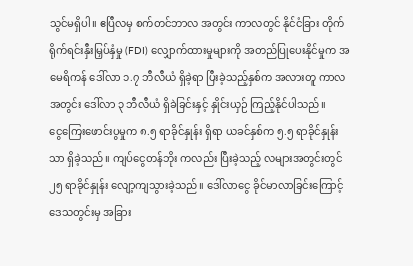သွင်မရှိပါ။ ဧပြီလမှ စက်တင်ဘာလ အတွင်း ကာလတွင် နိုင်ငံခြား တိုက်ရိုက်ရင်းနှီးမြှပ်နှံမှု (FDI) လျှောက်ထားမှုများကို အတည်ပြုပေးနိုင်မှုက အမေရိကန် ဒေါ်လာ ၁.၇ ဘီလီယံ ရှိခဲ့ရာ ပြီးခဲ့သည့်နှစ်က အလားတူ ကာလအတွင်း ဒေါ်လာ ၃ ဘီလီယံ ရှိခဲခြင်းနှင့် နှိုင်းယှဉ် ကြည့်နိုင်ပါသည်။
ငွေကြေးဖောင်းပွမှုက ၈.၅ ရာခိုင်နှုန်း ရှိရာ ယခင်နှစ်က ၅.၅ ရာခိုင်နှုန်း သာ ရှိခဲ့သည်။ ကျပ်ငွေတန်ဘိုး ကလည်း ပြီးခဲ့သည့် လများအတွင်းတွင် ၂၅ ရာခိုင်နှုန်း လျော့ကျသွားခဲ့သည်။ ဒေါ်လာငွေ ခိုင်မာလာခြင်းကြောင့် ဒေသတွင်းမှ အခြား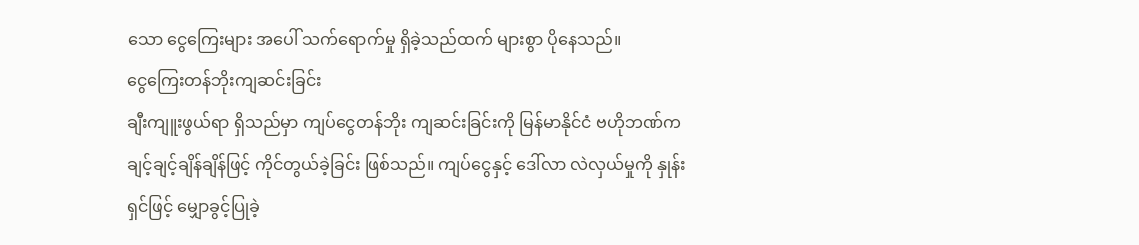သော ငွေကြေးများ အပေါ် သက်ရောက်မှု ရှိခဲ့သည်ထက် များစွာ ပိုနေသည်။
ငွေကြေးတန်ဘိုးကျဆင်းခြင်း
ချီးကျူးဖွယ်ရာ ရှိသည်မှာ ကျပ်ငွေတန်ဘိုး ကျဆင်းခြင်းကို မြန်မာနိုင်ငံ ဗဟိုဘဏ်က ချင့်ချင့်ချိန်ချိန်ဖြင့် ကိုင်တွယ်ခဲ့ခြင်း ဖြစ်သည်။ ကျပ်ငွေနှင့် ဒေါ်လာ လဲလှယ်မှုကို နှုန်းရှင်ဖြင့် မျှောခွင့်ပြုခဲ့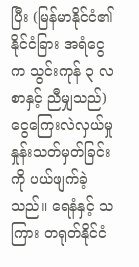ပြီး (မြန်မာနိုင်ငံ၏ နိုင်ငံခြား အရံငွေက သွင်းကုန် ၃ လစာနှင့် ညီမျှသည်) ငွေကြေးလဲလှယ်မှု နှုန်းသတ်မှတ်ခြင်းကို ပယ်ဖျက်ခဲ့သည်။ ရေနံနှင့် သကြား တရုတ်နိုင်ငံ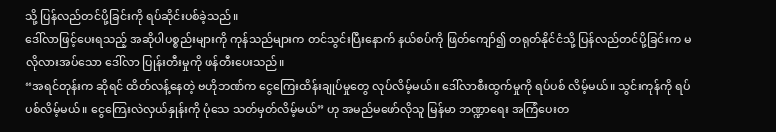သို့ ပြန်လည်တင်ပို့ခြင်းကို ရပ်ဆိုင်းပစ်ခဲ့သည်။
ဒေါ်လာဖြင့်ပေးရသည့် အဆိုပါပစ္စည်းများကို ကုန်သည်များက တင်သွင်းပြီးနောက် နယ်စပ်ကို ဖြတ်ကျော်၍ တရုတ်နိုင်ငံသို့ ပြန်လည်တင်ပို့ခြင်းက မလိုလားအပ်သော ဒေါ်လာ ပြုန်းတီးမှုကို ဖန်တီးပေးသည်။
“အရင်တုန်းက ဆိုရင် ထိတ်လန့်နေတဲ့ ဗဟိုဘဏ်က ငွေကြေးထိန်းချုပ်မှုတွေ လုပ်လိမ့်မယ်။ ဒေါ်လာစီးထွက်မှုကို ရပ်ပစ် လိမ့်မယ်။ သွင်းကုန်ကို ရပ်ပစ်လိမ့်မယ်။ ငွေကြေးလဲလှယ်နှုန်းကို ပုံသေ သတ်မှတ်လိမ့်မယ်” ဟု အမည်မဖော်လိုသူ မြန်မာ ဘဏ္ဍာရေး အကြံပေးတ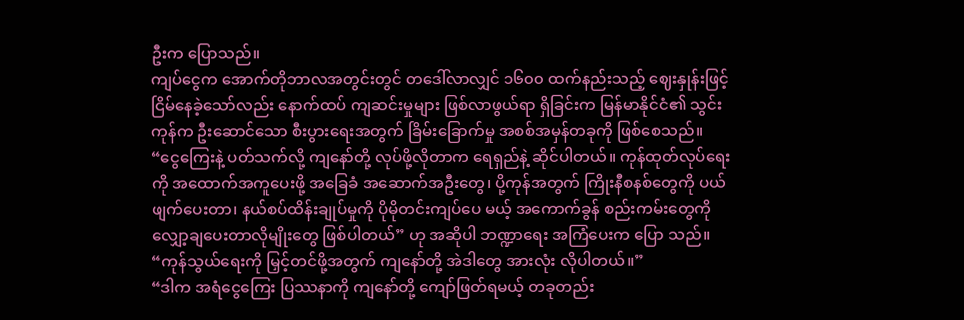ဦးက ပြောသည်။
ကျပ်ငွေက အောက်တိုဘာလအတွင်းတွင် တဒေါ်လာလျှင် ၁၆၀၀ ထက်နည်းသည့် ဈေးနှုန်းဖြင့် ငြိမ်နေခဲ့သော်လည်း နောက်ထပ် ကျဆင်းမှုများ ဖြစ်လာဖွယ်ရာ ရှိခြင်းက မြန်မာနိုင်ငံ၏ သွင်းကုန်က ဦးဆောင်သော စီးပွားရေးအတွက် ခြိမ်းခြောက်မှု အစစ်အမှန်တခုကို ဖြစ်စေသည်။
“ငွေကြေးနဲ့ ပတ်သက်လို့ ကျနော်တို့ လုပ်ဖို့လိုတာက ရေရှည်နဲ့ ဆိုင်ပါတယ်။ ကုန်ထုတ်လုပ်ရေးကို အထောက်အကူပေးဖို့ အခြေခံ အဆောက်အဦးတွေ၊ ပို့ကုန်အတွက် ကြိုးနီစနစ်တွေကို ပယ်ဖျက်ပေးတာ၊ နယ်စပ်ထိန်းချုပ်မှုကို ပိုမိုတင်းကျပ်ပေ မယ့် အကောက်ခွန် စည်းကမ်းတွေကို လျှော့ချပေးတာလိုမျိုးတွေ ဖြစ်ပါတယ်” ဟု အဆိုပါ ဘဏ္ဍာရေး အကြံပေးက ပြော သည်။ “ကုန်သွယ်ရေးကို မြှင့်တင်ဖို့အတွက် ကျနော်တို့ အဲဒါတွေ အားလုံး လိုပါတယ်။”
“ဒါက အရံငွေကြေး ပြဿနာကို ကျနော်တို့ ကျော်ဖြတ်ရမယ့် တခုတည်း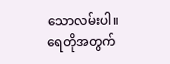သောလမ်းပါ။ ရေတိုအတွက်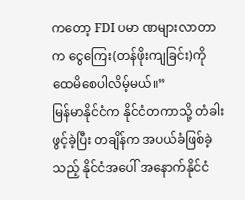ကတော့ FDI ပမာ ဏများလာတာက ငွေကြေး(တန်ဖိုးကျခြင်း)ကို ထေမိစေပါလိမ့်မယ်။”
မြန်မာနိုင်ငံက နိုင်ငံတကာသို့ တံခါးဖွင့်ခဲ့ပြီး တချိန်က အပယ်ခံဖြစ်ခဲ့သည့် နိုင်ငံအပေါ် အနောက်နိုင်ငံ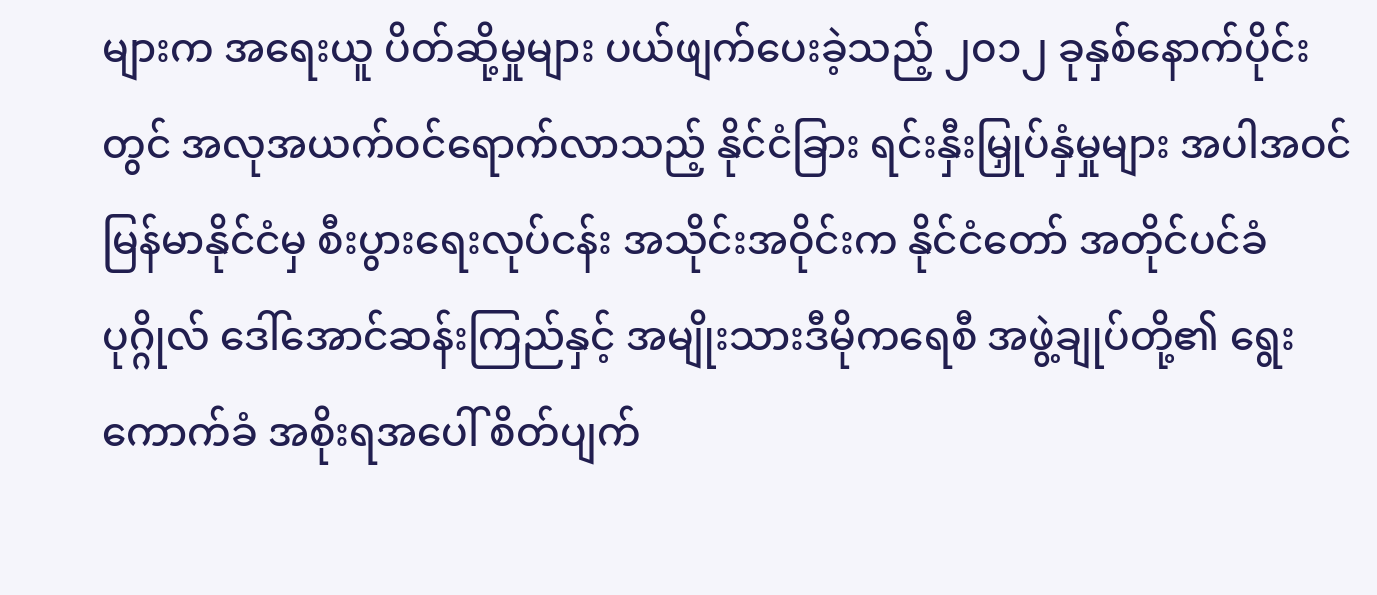များက အရေးယူ ပိတ်ဆို့မှုများ ပယ်ဖျက်ပေးခဲ့သည့် ၂၀၁၂ ခုနှစ်နောက်ပိုင်းတွင် အလုအယက်ဝင်ရောက်လာသည့် နိုင်ငံခြား ရင်းနှီးမြှုပ်နှံမှုများ အပါအဝင် မြန်မာနိုင်ငံမှ စီးပွားရေးလုပ်ငန်း အသိုင်းအဝိုင်းက နိုင်ငံတော် အတိုင်ပင်ခံ ပုဂ္ဂိုလ် ဒေါ်အောင်ဆန်းကြည်နှင့် အမျိုးသားဒီမိုကရေစီ အဖွဲ့ချုပ်တို့၏ ရွေးကောက်ခံ အစိုးရအပေါ် စိတ်ပျက်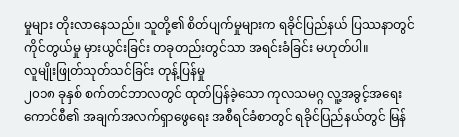မှုများ တိုးလာနေသည်။ သူတို့၏ စိတ်ပျက်မှုများက ရခိုင်ပြည်နယ် ပြဿနာတွင် ကိုင်တွယ်မှု မှားယွင်းခြင်း တခုတည်းတွင်သာ အရင်းခံခြင်း မဟုတ်ပါ။
လူမျိုးဖြုတ်သုတ်သင်ခြင်း တုန့်ပြန်မှု
၂၀၁၈ ခုနှစ် စက်တင်ဘာလတွင် ထုတ်ပြန်ခဲ့သော ကုလသမဂ္ဂ လူ့အခွင့်အရေးကောင်စီ၏ အချက်အလက်ရှာဖွေရေး အစီရင်ခံစာတွင် ရခိုင်ပြည်နယ်တွင် မြန်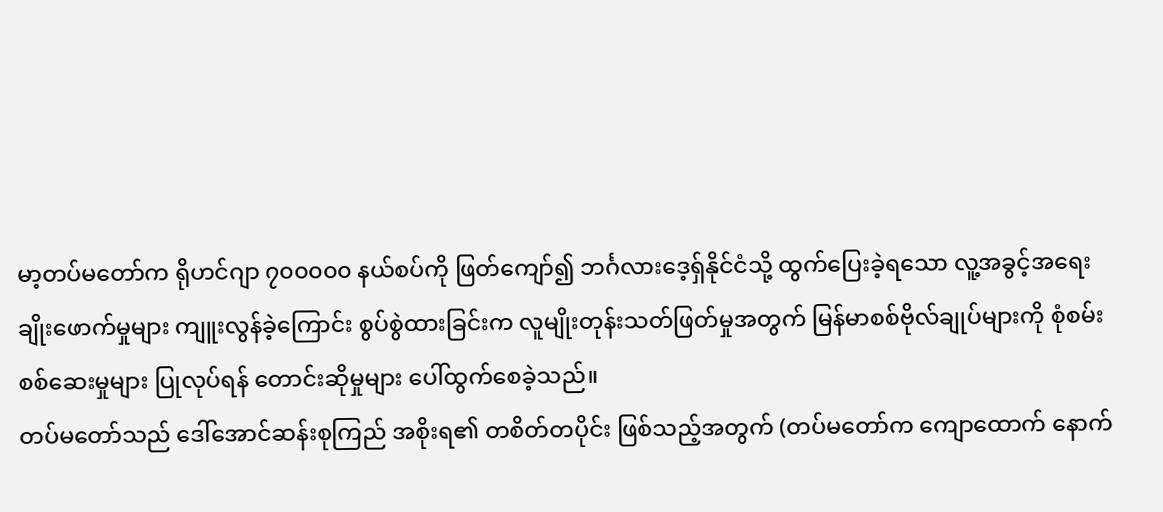မာ့တပ်မတော်က ရိုဟင်ဂျာ ၇၀၀၀၀၀ နယ်စပ်ကို ဖြတ်ကျော်၍ ဘင်္ဂလားဒေ့ရှ်နိုင်ငံသို့ ထွက်ပြေးခဲ့ရသော လူ့အခွင့်အရေး ချိုးဖောက်မှုများ ကျူးလွန်ခဲ့ကြောင်း စွပ်စွဲထားခြင်းက လူမျိုးတုန်းသတ်ဖြတ်မှုအတွက် မြန်မာစစ်ဗိုလ်ချုပ်များကို စုံစမ်းစစ်ဆေးမှုများ ပြုလုပ်ရန် တောင်းဆိုမှုများ ပေါ်ထွက်စေခဲ့သည်။
တပ်မတော်သည် ဒေါ်အောင်ဆန်းစုကြည် အစိုးရ၏ တစိတ်တပိုင်း ဖြစ်သည့်အတွက် (တပ်မတော်က ကျောထောက် နောက်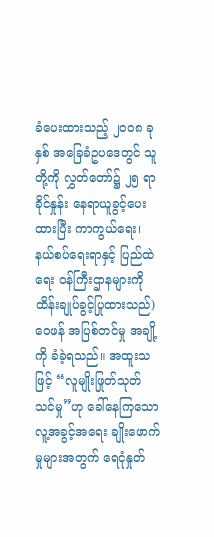ခံပေးထားသည့် ၂၀၀၈ ခုနှစ် အခြေခံဥပဒေတွင် သူတို့ကို လွှတ်တော်၌ ၂၅ ရာခိုင်နှုန်း နေရာယူခွင့်ပေးထားပြီး ကာကွယ်ရေး၊ နယ်စပ်ရေးရာနှင့် ပြည်ထဲရေး ဝန်ကြီးဌာနများကို ထိန်းချုပ်ခွင့်ပြုထားသည်) ဝေဖန် အပြစ်တင်မှု အချို့ ကို ခံခဲ့ရသည်။ အထူးသဖြင့် “လူမျိုးဖြုတ်သုတ်သင်မှု”ဟု ခေါ်နေကြသော လူ့အခွင့်အရေး ချိုးဖောက်မှုများအတွက် ရေငုံနှုတ်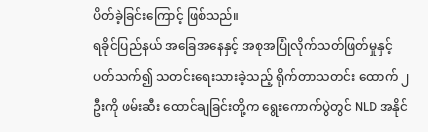ပိတ်ခဲ့ခြင်းကြောင့် ဖြစ်သည်။
ရခိုင်ပြည်နယ် အခြေအနေနှင့် အစုအပြုံလိုက်သတ်ဖြတ်မှုနှင့် ပတ်သက်၍ သတင်းရေးသားခဲ့သည့် ရိုက်တာသတင်း ထောက် ၂ ဦးကို ဖမ်းဆီး ထောင်ချခြင်းတို့က ရွေးကောက်ပွဲတွင် NLD အနိုင်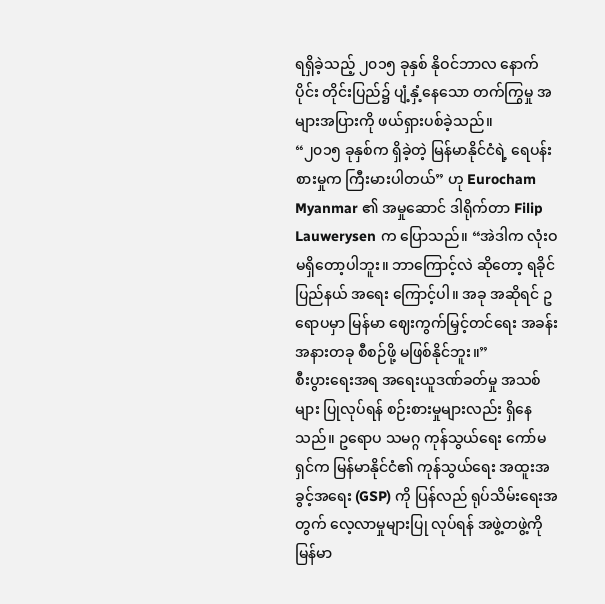ရရှိခဲ့သည့် ၂၀၁၅ ခုနှစ် နိုဝင်ဘာလ နောက်ပိုင်း တိုင်းပြည်၌ ပျံ့နှံ့နေသော တက်ကြွမှု အများအပြားကို ဖယ်ရှားပစ်ခဲ့သည်။
“၂၀၁၅ ခုနှစ်က ရှိခဲ့တဲ့ မြန်မာနိုင်ငံရဲ့ ရေပန်းစားမှုက ကြီးမားပါတယ်” ဟု Eurocham Myanmar ၏ အမှုဆောင် ဒါရိုက်တာ Filip Lauwerysen က ပြောသည်။ “အဲဒါက လုံးဝ မရှိတော့ပါဘူး။ ဘာကြောင့်လဲ ဆိုတော့ ရခိုင်ပြည်နယ် အရေး ကြောင့်ပါ။ အခု အဆိုရင် ဥရောပမှာ မြန်မာ ဈေးကွက်မြှင့်တင်ရေး အခန်းအနားတခု စီစဉ်ဖို့ မဖြစ်နိုင်ဘူး။”
စီးပွားရေးအရ အရေးယူဒဏ်ခတ်မှု အသစ်များ ပြုလုပ်ရန် စဉ်းစားမှုများလည်း ရှိနေသည်။ ဥရောပ သမဂ္ဂ ကုန်သွယ်ရေး ကော်မရှင်က မြန်မာနိုင်ငံ၏ ကုန်သွယ်ရေး အထူးအခွင့်အရေး (GSP) ကို ပြန်လည် ရုပ်သိမ်းရေးအတွက် လေ့လာမှုများပြု လုပ်ရန် အဖွဲ့တဖွဲ့ကို မြန်မာ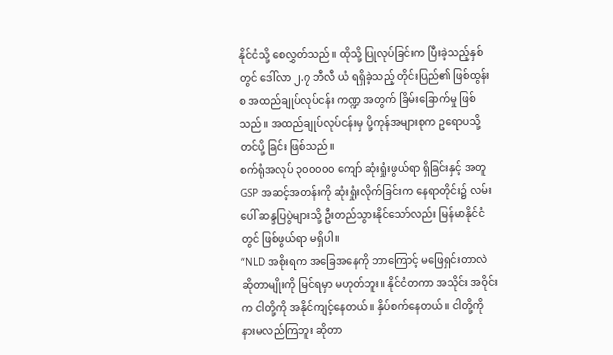နိုင်ငံသို့ စေလွှတ်သည်။ ထိုသို့ ပြုလုပ်ခြင်းက ပြီးခဲ့သည့်နှစ်တွင် ဒေါ်လာ ၂.၇ ဘီလီ ယံ ရရှိခဲ့သည့် တိုင်းပြည်၏ ဖြစ်ထွန်းစ အထည်ချုပ်လုပ်ငန်း ကဏ္ဍ အတွက် ခြိမ်းခြောက်မှု ဖြစ် သည်။ အထည်ချုပ်လုပ်ငန်းမှ ပို့ကုန်အများစုက ဥရောပသို့ တင်ပို့ ခြင်း ဖြစ်သည်။
စက်ရုံအလုပ် ၃၀၀၀၀၀ ကျော် ဆုံးရှုံးဖွယ်ရာ ရှိခြင်းနှင့် အတူ GSP အဆင့်အတန်းကို ဆုံးရှုံးလိုက်ခြင်းက နေရာတိုင်း၌ လမ်းပေါ် ဆန္ဒပြပွဲများသို့ ဦးတည်သွားနိုင်သော်လည်း မြန်မာနိုင်ငံတွင် ဖြစ်ဖွယ်ရာ မရှိပါ။
“NLD အစိုးရက အခြေအနေကို ဘာကြောင့် မဖြေရှင်းတာလဲ ဆိုတာမျိုးကို မြင်ရမှာ မဟုတ်ဘူး။ နိုင်ငံတကာ အသိုင်း အဝိုင်းက ငါတို့ကို အနိုင်ကျင့်နေတယ်။ နှိပ်စက်နေတယ်။ ငါတို့ကို နားမလည်ကြဘူး ဆိုတာ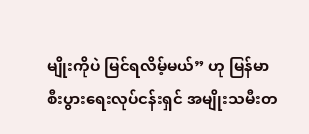မျိုးကိုပဲ မြင်ရလိမ့်မယ်” ဟု မြန်မာ စီးပွားရေးလုပ်ငန်းရှင် အမျိုးသမီးတ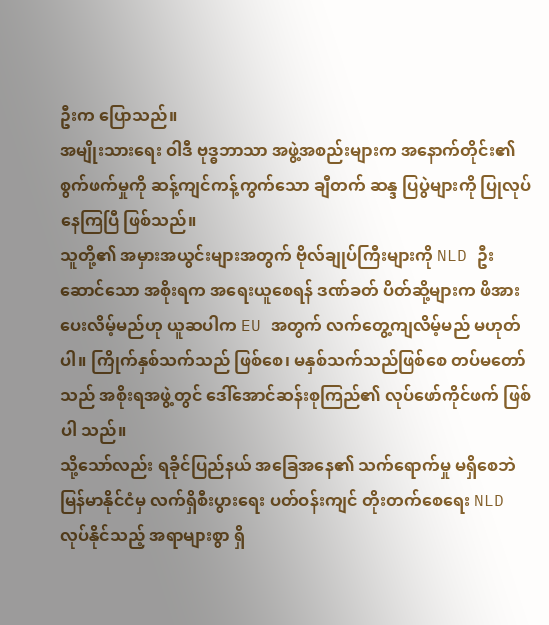ဦးက ပြောသည်။
အမျိုးသားရေး ဝါဒီ ဗုဒ္ဓဘာသာ အဖွဲ့အစည်းများက အနောက်တိုင်း၏ စွက်ဖက်မှုကို ဆန့်ကျင်ကန့်ကွက်သော ချီတက် ဆန္ဒ ပြပွဲများကို ပြုလုပ်နေကြပြီ ဖြစ်သည်။
သူတို့၏ အမှားအယွင်းများအတွက် ဗိုလ်ချုပ်ကြီးများကို NLD ဦးဆောင်သော အစိုးရက အရေးယူစေရန် ဒဏ်ခတ် ပိတ်ဆို့များက ဖိအားပေးလိမ့်မည်ဟု ယူဆပါက EU အတွက် လက်တွေ့ကျလိမ့်မည် မဟုတ်ပါ။ ကြိုက်နှစ်သက်သည် ဖြစ်စေ၊ မနှစ်သက်သည်ဖြစ်စေ တပ်မတော်သည် အစိုးရအဖွဲ့တွင် ဒေါ်အောင်ဆန်းစုကြည်၏ လုပ်ဖော်ကိုင်ဖက် ဖြစ်ပါ သည်။
သို့သော်လည်း ရခိုင်ပြည်နယ် အခြေအနေ၏ သက်ရောက်မှု မရှိစေဘဲ မြန်မာနိုင်ငံမှ လက်ရှိစီးပွားရေး ပတ်ဝန်းကျင် တိုးတက်စေရေး NLD လုပ်နိုင်သည့် အရာများစွာ ရှိ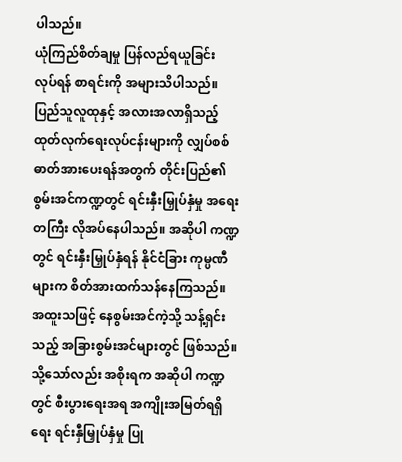ပါသည်။
ယုံကြည်စိတ်ချမှု ပြန်လည်ရယူခြင်း
လုပ်ရန် စာရင်းကို အများသိပါသည်။
ပြည်သူလူထုနှင့် အလားအလာရှိသည့် ထုတ်လုက်ရေးလုပ်ငန်းများကို လျှပ်စစ်ဓာတ်အားပေးရန်အတွက် တိုင်းပြည်၏ စွမ်းအင်ကဏ္ဍတွင် ရင်းနှီးမြှုပ်နှံမှု အရေးတကြီး လိုအပ်နေပါသည်။ အဆိုပါ ကဏ္ဍတွင် ရင်းနှီးမြှုပ်နှံရန် နိုင်ငံခြား ကုမ္ပဏီများက စိတ်အားထက်သန်နေကြသည်။ အထူးသဖြင့် နေစွမ်းအင်ကဲ့သို့ သန့်ရှင်းသည့် အခြားစွမ်းအင်များတွင် ဖြစ်သည်။
သို့သော်လည်း အစိုးရက အဆိုပါ ကဏ္ဍတွင် စီးပွားရေးအရ အကျိုးအမြတ်ရရှိရေး ရင်းနှီမြှုပ်နှံမှု ပြု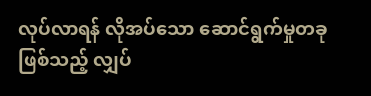လုပ်လာရန် လိုအပ်သော ဆောင်ရွက်မှုတခု ဖြစ်သည့် လျှပ်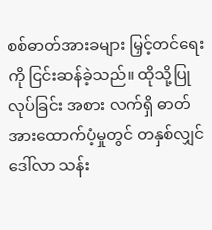စစ်ဓာတ်အားခများ မြှင့်တင်ရေးကို ငြင်းဆန်ခဲ့သည်။ ထိုသို့ပြုလုပ်ခြင်း အစား လက်ရှိ ဓာတ်အားထောက်ပံ့မှုတွင် တနှစ်လျှင် ဒေါ်လာ သန်း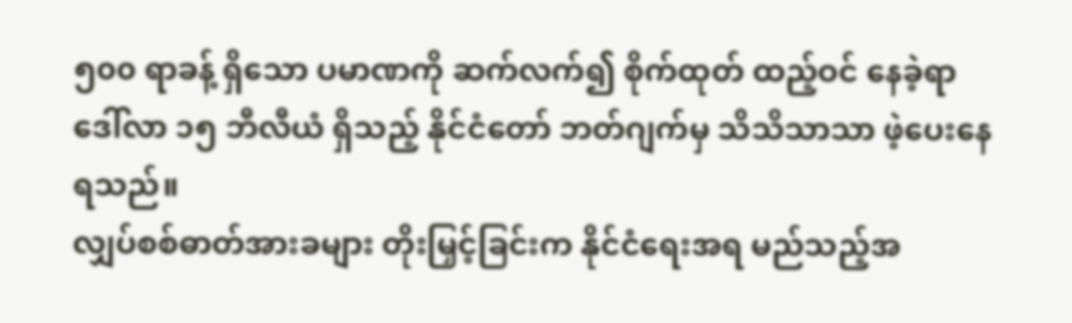၅၀၀ ရာခန့် ရှိသော ပမာဏကို ဆက်လက်၍ စိုက်ထုတ် ထည့်ဝင် နေခဲ့ရာ ဒေါ်လာ ၁၅ ဘီလီယံ ရှိသည့် နိုင်ငံတော် ဘတ်ဂျက်မှ သိသိသာသာ ဖဲ့ပေးနေရသည်။
လျှပ်စစ်ဓာတ်အားခများ တိုးမြှင့်ခြင်းက နိုင်ငံရေးအရ မည်သည့်အ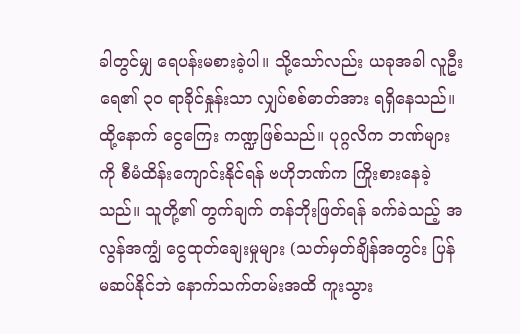ခါတွင်မျှ ရေပန်းမစားခဲ့ပါ။ သို့သော်လည်း ယခုအခါ လူဦးရေ၏ ၃၀ ရာခိုင်နှုန်းသာ လျှပ်စစ်ဓာတ်အား ရရှိနေသည်။
ထို့နောက် ငွေကြေး ကဏ္ဍဖြစ်သည်။ ပုဂ္ဂလိက ဘဏ်များကို စီမံထိန်းကျောင်းနိုင်ရန် ဗဟိုဘဏ်က ကြိုးစားနေခဲ့သည်။ သူတို့၏ တွက်ချက် တန်ဘိုးဖြတ်ရန် ခက်ခဲသည့် အလွန်အကျွံ ငွေထုတ်ချေးမှုများ (သတ်မှတ်ချိန်အတွင်း ပြန်မဆပ်နိုင်ဘဲ နောက်သက်တမ်းအထိ ကူးသွား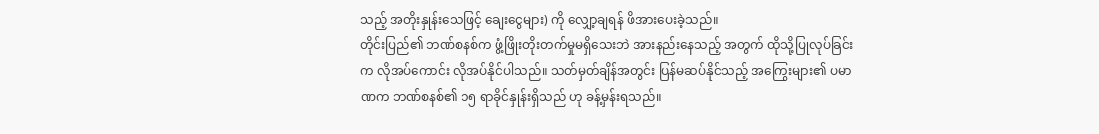သည့် အတိုးနှုန်းသေဖြင့် ချေးငွေများ) ကို လျှော့ချရန် ဖိအားပေးခဲ့သည်။
တိုင်းပြည်၏ ဘဏ်စနစ်က ဖွံ့ဖြိုးတိုးတက်မှုမရှိသေးဘဲ အားနည်းနေသည့် အတွက် ထိုသို့ပြုလုပ်ခြင်းက လိုအပ်ကောင်း လိုအပ်နိုင်ပါသည်။ သတ်မှတ်ချိန်အတွင်း ပြန်မဆပ်နိုင်သည့် အကြွေးများ၏ ပမာဏက ဘဏ်စနစ်၏ ၁၅ ရာခိုင်နှုန်းရှိသည် ဟု ခန့်မှန်းရသည်။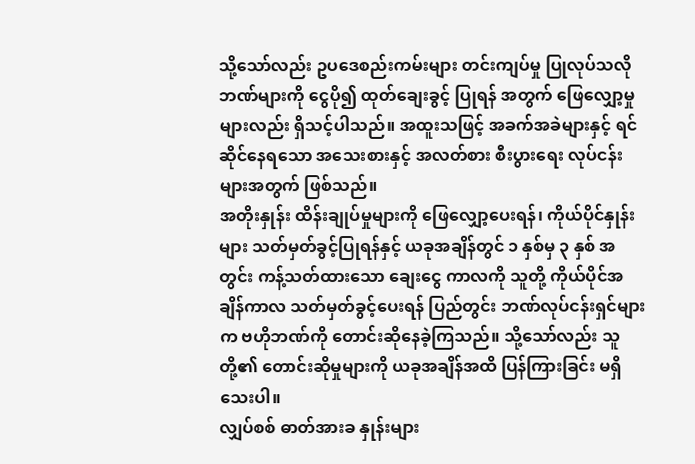သို့သော်လည်း ဥပဒေစည်းကမ်းများ တင်းကျပ်မှု ပြုလုပ်သလို ဘဏ်များကို ငွေပို၍ ထုတ်ချေးခွင့် ပြုရန် အတွက် ဖြေလျှော့မှုများလည်း ရှိသင့်ပါသည်။ အထူးသဖြင့် အခက်အခဲများနှင့် ရင်ဆိုင်နေရသော အသေးစားနှင့် အလတ်စား စီးပွားရေး လုပ်ငန်းများအတွက် ဖြစ်သည်။
အတိုးနှုန်း ထိန်းချုပ်မှုများကို ဖြေလျှော့ပေးရန်၊ ကိုယ်ပိုင်နှုန်းများ သတ်မှတ်ခွင့်ပြုရန်နှင့် ယခုအချိန်တွင် ၁ နှစ်မှ ၃ နှစ် အတွင်း ကန့်သတ်ထားသော ချေးငွေ ကာလကို သူတို့ ကိုယ်ပိုင်အချိန်ကာလ သတ်မှတ်ခွင့်ပေးရန် ပြည်တွင်း ဘဏ်လုပ်ငန်းရှင်များက ဗဟိုဘဏ်ကို တောင်းဆိုနေခဲ့ကြသည်။ သို့သော်လည်း သူတို့၏ တောင်းဆိုမှုများကို ယခုအချိန်အထိ ပြန်ကြားခြင်း မရှိသေးပါ။
လျှပ်စစ် ဓာတ်အားခ နှုန်းများ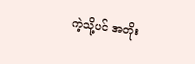ကဲ့သို့ပင် အတိုး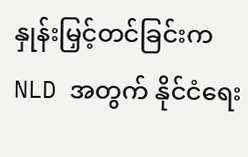နှုန်းမြှင့်တင်ခြင်းက NLD အတွက် နိုင်ငံရေး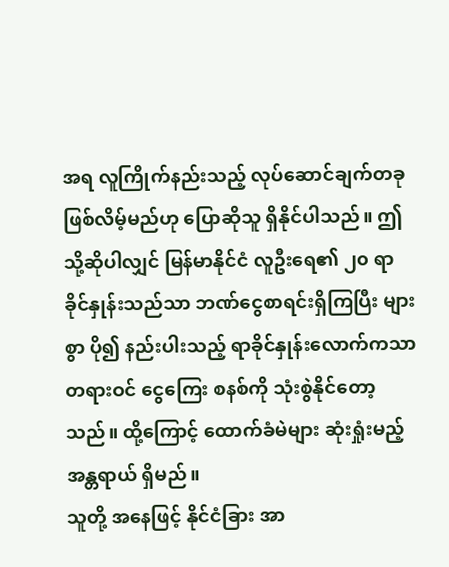အရ လူကြိုက်နည်းသည့် လုပ်ဆောင်ချက်တခု ဖြစ်လိမ့်မည်ဟု ပြောဆိုသူ ရှိနိုင်ပါသည်။ ဤသို့ဆိုပါလျှင် မြန်မာနိုင်ငံ လူဦးရေ၏ ၂၀ ရာခိုင်နှုန်းသည်သာ ဘဏ်ငွေစာရင်းရှိကြပြီး များစွာ ပို၍ နည်းပါးသည့် ရာခိုင်နှုန်းလောက်ကသာ တရားဝင် ငွေကြေး စနစ်ကို သုံးစွဲနိုင်တော့သည်။ ထို့ကြောင့် ထောက်ခံမဲများ ဆုံးရှုံးမည့် အန္တရာယ် ရှိမည်။
သူတို့ အနေဖြင့် နိုင်ငံခြား အာ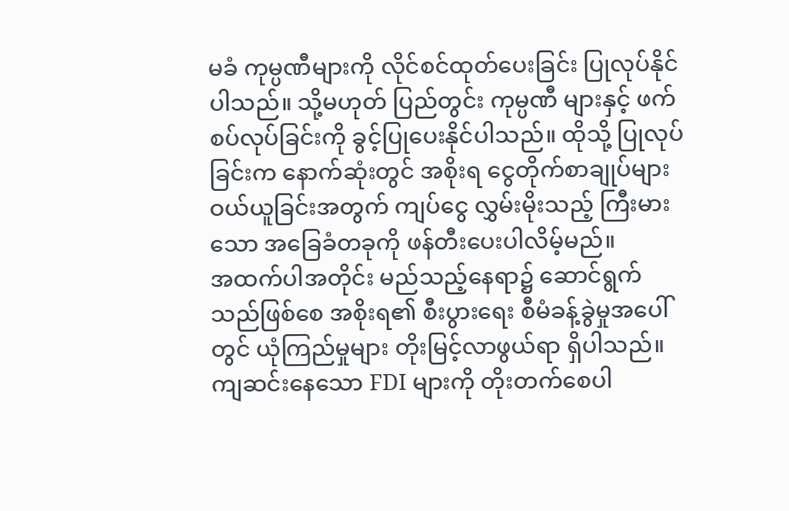မခံ ကုမ္ပဏီများကို လိုင်စင်ထုတ်ပေးခြင်း ပြုလုပ်နိုင်ပါသည်။ သို့မဟုတ် ပြည်တွင်း ကုမ္ပဏီ များနှင့် ဖက်စပ်လုပ်ခြင်းကို ခွင့်ပြုပေးနိုင်ပါသည်။ ထိုသို့ ပြုလုပ်ခြင်းက နောက်ဆုံးတွင် အစိုးရ ငွေတိုက်စာချုပ်များ ဝယ်ယူခြင်းအတွက် ကျပ်ငွေ လွှမ်းမိုးသည့် ကြီးမားသော အခြေခံတခုကို ဖန်တီးပေးပါလိမ့်မည်။
အထက်ပါအတိုင်း မည်သည့်နေရာ၌ ဆောင်ရွက်သည်ဖြစ်စေ အစိုးရ၏ စီးပွားရေး စီမံခန့်ခွဲမှုအပေါ်တွင် ယုံကြည်မှုများ တိုးမြင့်လာဖွယ်ရာ ရှိပါသည်။ ကျဆင်းနေသော FDI များကို တိုးတက်စေပါ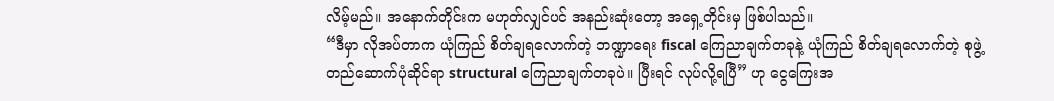လိမ့်မည်။ အနောက်တိုင်းက မဟုတ်လျှင်ပင် အနည်းဆုံးတော့ အရှေ့တိုင်းမှ ဖြစ်ပါသည်။
“ဒီမှာ လိုအပ်တာက ယုံကြည် စိတ်ချရလောက်တဲ့ ဘဏ္ဍာရေး fiscal ကြေညာချက်တခုနဲ့ ယုံကြည် စိတ်ချရလောက်တဲ့ စုဖွဲ့ တည်ဆောက်ပုံဆိုင်ရာ structural ကြေညာချက်တခုပဲ။ ပြီးရင် လုပ်လို့ရပြီ” ဟု ငွေကြေးအ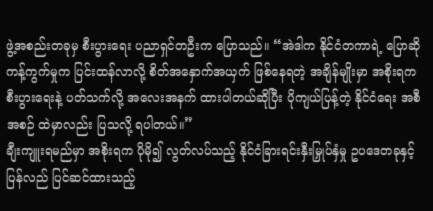ဖွဲ့အစည်းတခုမှ စီးပွားရေး ပညာရှင်တဦးက ပြောသည်။ “အဲဒါက နိုင်ငံတကာရဲ့ ပြောဆိုကန့်ကွက်မှုက ပြင်းထန်လာလို့ စိတ်အနှောက်အယှက် ဖြစ်နေရတဲ့ အချိန်မျိုးမှာ အစိုးရက စီးပွားရေးနဲ့ ပတ်သက်လို့ အလေးအနက် ထားပါတယ်ဆိုပြီး ပိုကျယ်ပြန့်တဲ့ နိုင်ငံရေး အစီအစဉ် ထဲမှာလည်း ပြသလို့ ရပါတယ်။”
ချီးကျူးရမည်မှာ အစိုးရက ပိုမို၍ လွတ်လပ်သည့် နိုင်ငံခြားရင်းနှီးမြှုပ်နှံမှု ဥပဒေတခုနှင့် ပြန်လည် ပြင်ဆင်ထားသည့်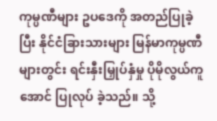ကုမ္ပဏီများ ဥပဒေကို အတည်ပြုခဲ့ပြီး နိုင်ငံခြားသားများ မြန်မာကုမ္ပဏီများတွင်း ရင်းနှီးမြှုပ်နှံမှု ပိုမိုလွယ်ကူအောင် ပြုလုပ် ခဲ့သည်။ သို့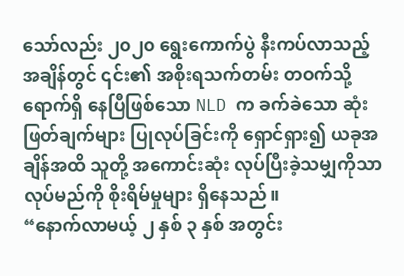သော်လည်း ၂၀၂၀ ရွေးကောက်ပွဲ နီးကပ်လာသည့် အချိန်တွင် ၎င်း၏ အစိုးရသက်တမ်း တဝက်သို့ ရောက်ရှိ နေပြီဖြစ်သော NLD က ခက်ခဲသော ဆုံးဖြတ်ချက်များ ပြုလုပ်ခြင်းကို ရှောင်ရှား၍ ယခုအချိန်အထိ သူတို့ အကောင်းဆုံး လုပ်ပြီးခဲ့သမျှကိုသာ လုပ်မည်ကို စိုးရိမ်မှုများ ရှိနေသည်။
“နောက်လာမယ့် ၂ နှစ် ၃ နှစ် အတွင်း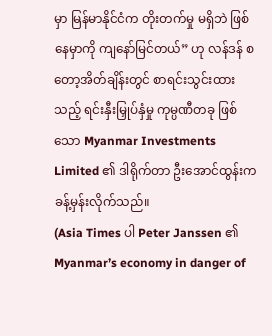မှာ မြန်မာနိုင်ငံက တိုးတက်မှု မရှိဘဲ ဖြစ်နေမှာကို ကျနော်မြင်တယ်” ဟု လန်ဒန် စတော့အိတ်ချိန်းတွင် စာရင်းသွင်းထားသည့် ရင်းနှီးမြှုပ်နှံမှု ကုမ္ပဏီတခု ဖြစ်သော Myanmar Investments Limited ၏ ဒါရိုက်တာ ဦးအောင်ထွန်းက ခန့်မှန်းလိုက်သည်။
(Asia Times ပါ Peter Janssen ၏ Myanmar’s economy in danger of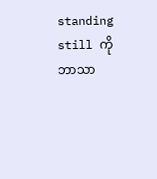standing still ကို ဘာသာ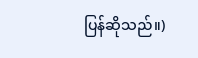ပြန်ဆိုသည်။)